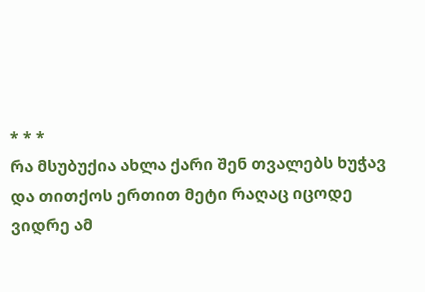* * *
რა მსუბუქია ახლა ქარი შენ თვალებს ხუჭავ
და თითქოს ერთით მეტი რაღაც იცოდე
ვიდრე ამ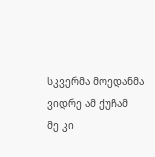სკვერმა მოედანმა ვიდრე ამ ქუჩამ
მე კი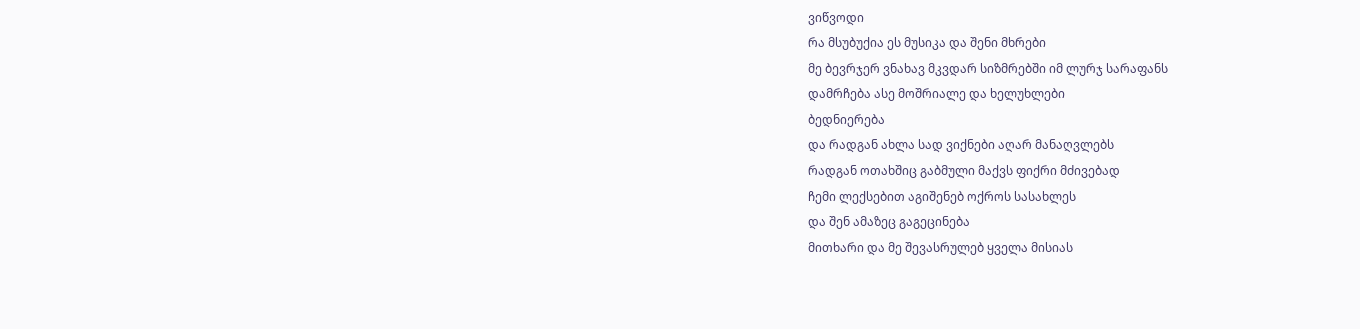ვიწვოდი
რა მსუბუქია ეს მუსიკა და შენი მხრები
მე ბევრჯერ ვნახავ მკვდარ სიზმრებში იმ ლურჯ სარაფანს
დამრჩება ასე მოშრიალე და ხელუხლები
ბედნიერება
და რადგან ახლა სად ვიქნები აღარ მანაღვლებს
რადგან ოთახშიც გაბმული მაქვს ფიქრი მძივებად
ჩემი ლექსებით აგიშენებ ოქროს სასახლეს
და შენ ამაზეც გაგეცინება
მითხარი და მე შევასრულებ ყველა მისიას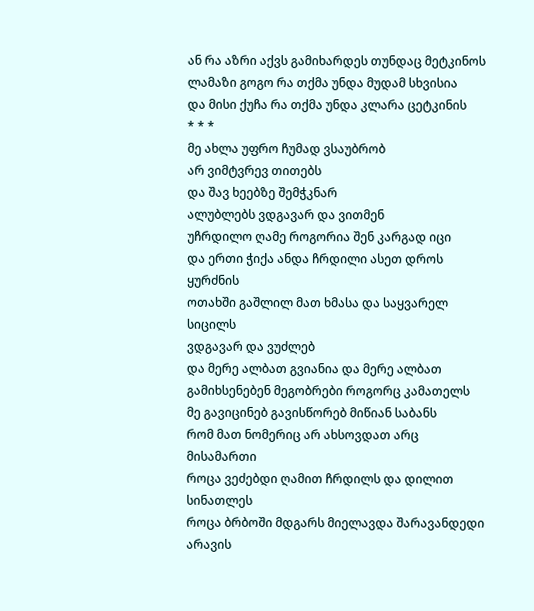ან რა აზრი აქვს გამიხარდეს თუნდაც მეტკინოს
ლამაზი გოგო რა თქმა უნდა მუდამ სხვისია
და მისი ქუჩა რა თქმა უნდა კლარა ცეტკინის
* * *
მე ახლა უფრო ჩუმად ვსაუბრობ
არ ვიმტვრევ თითებს
და შავ ხეებზე შემჭკნარ
ალუბლებს ვდგავარ და ვითმენ
უჩრდილო ღამე როგორია შენ კარგად იცი
და ერთი ჭიქა ანდა ჩრდილი ასეთ დროს ყურძნის
ოთახში გაშლილ მათ ხმასა და საყვარელ სიცილს
ვდგავარ და ვუძლებ
და მერე ალბათ გვიანია და მერე ალბათ
გამიხსენებენ მეგობრები როგორც კამათელს
მე გავიცინებ გავისწორებ მიწიან საბანს
რომ მათ ნომერიც არ ახსოვდათ არც მისამართი
როცა ვეძებდი ღამით ჩრდილს და დილით სინათლეს
როცა ბრბოში მდგარს მიელავდა შარავანდედი
არავის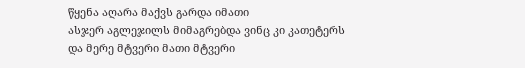წყენა აღარა მაქვს გარდა იმათი
ასჯერ აგლეჯილს მიმაგრებდა ვინც კი კათეტერს
და მერე მტვერი მათი მტვერი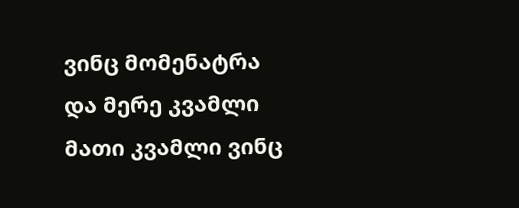ვინც მომენატრა
და მერე კვამლი მათი კვამლი ვინც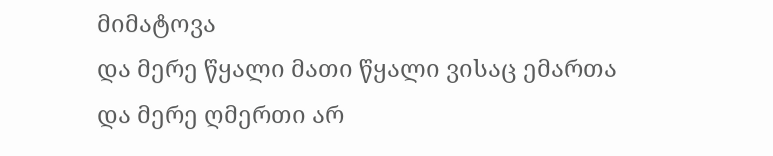მიმატოვა
და მერე წყალი მათი წყალი ვისაც ემართა
და მერე ღმერთი არ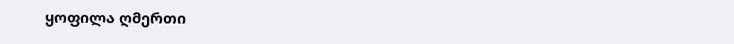ყოფილა ღმერთი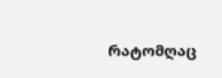რატომღაც